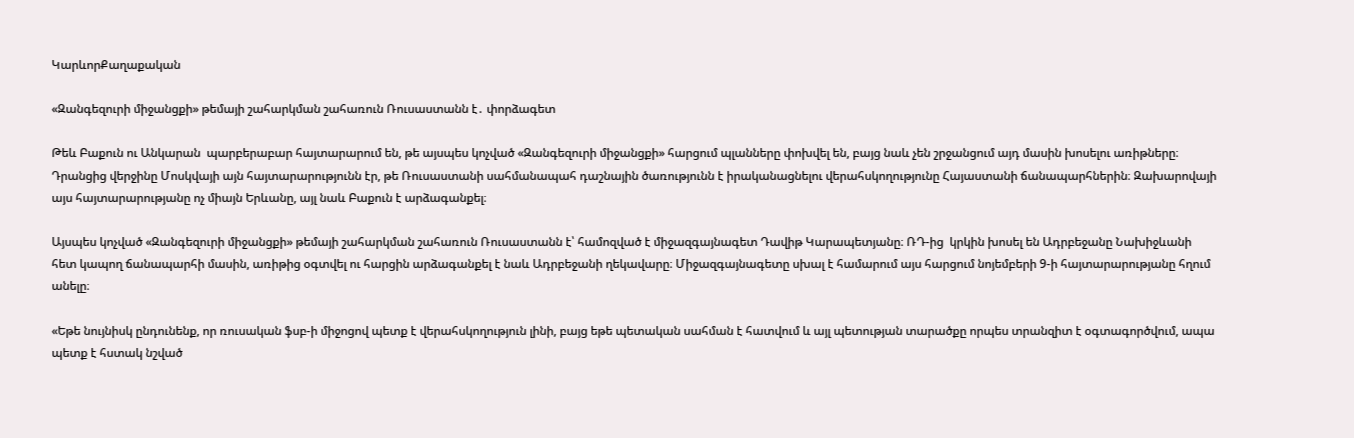ԿարևորՔաղաքական

«Զանգեզուրի միջանցքի» թեմայի շահարկման շահառուն Ռուսաստանն է․ փորձագետ

Թեև Բաքուն ու Անկարան  պարբերաբար հայտարարում են, թե այսպես կոչված «Զանգեզուրի միջանցքի» հարցում պլանները փոխվել են, բայց նաև չեն շրջանցում այդ մասին խոսելու առիթները։ Դրանցից վերջինը Մոսկվայի այն հայտարարությունն էր, թե Ռուսաստանի սահմանապահ դաշնային ծառությունն է իրականացնելու վերահսկողությունը Հայաստանի ճանապարհներին։ Զախարովայի այս հայտարարությանը ոչ միայն Երևանը, այլ նաև Բաքուն է արձագանքել։

Այսպես կոչված «Զանգեզուրի միջանցքի» թեմայի շահարկման շահառուն Ռուսաստանն է՝ համոզված է միջազգայնագետ Դավիթ Կարապետյանը։ ՌԴ-ից  կրկին խոսել են Ադրբեջանը Նախիջևանի հետ կապող ճանապարհի մասին, առիթից օգտվել ու հարցին արձագանքել է նաև Ադրբեջանի ղեկավարը։ Միջազգայնագետը սխալ է համարում այս հարցում նոյեմբերի 9-ի հայտարարությանը հղում անելը։

«Եթե նույնիսկ ընդունենք, որ ռուսական ֆսբ-ի միջոցով պետք է վերահսկողություն լինի, բայց եթե պետական սահման է հատվում և այլ պետության տարածքը որպես տրանզիտ է օգտագործվում, ապա պետք է հստակ նշված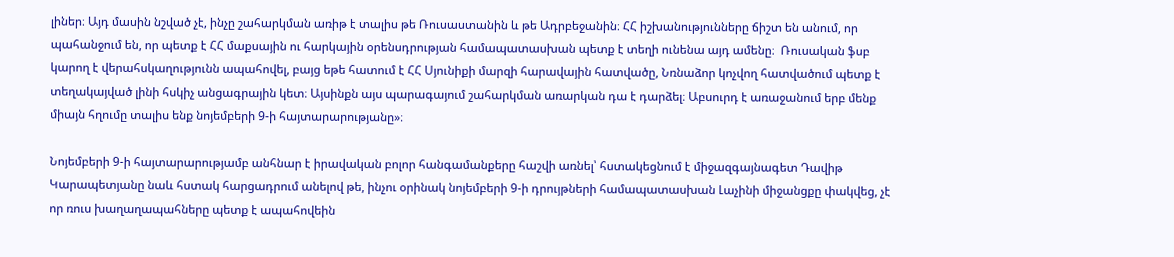լիներ։ Այդ մասին նշված չէ, ինչը շահարկման առիթ է տալիս թե Ռուսաստանին և թե Ադրբեջանին։ ՀՀ իշխանությունները ճիշտ են անում, որ պահանջում են, որ պետք է ՀՀ մաքսային ու հարկային օրենսդրության համապատասխան պետք է տեղի ունենա այդ ամենը։  Ռուսական ֆսբ կարող է վերահսկաղությունն ապահովել, բայց եթե հատում է ՀՀ Սյունիքի մարզի հարավային հատվածը, Նռնաձոր կոչվող հատվածում պետք է տեղակայված լինի հսկիչ անցագրային կետ։ Այսինքն այս պարագայում շահարկման առարկան դա է դարձել։ Աբսուրդ է առաջանում երբ մենք միայն հղումը տալիս ենք նոյեմբերի 9-ի հայտարարությանը»։

Նոյեմբերի 9-ի հայտարարությամբ անհնար է իրավական բոլոր հանգամանքերը հաշվի առնել՝ հստակեցնում է միջազգայնագետ Դավիթ Կարապետյանը նաև հստակ հարցադրում անելով թե, ինչու օրինակ նոյեմբերի 9-ի դրույթների համապատասխան Լաչինի միջանցքը փակվեց, չէ որ ռուս խաղաղապահները պետք է ապահովեին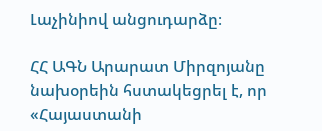Լաչինիով անցուդարձը։

ՀՀ ԱԳՆ Արարատ Միրզոյանը նախօրեին հստակեցրել է, որ «Հայաստանի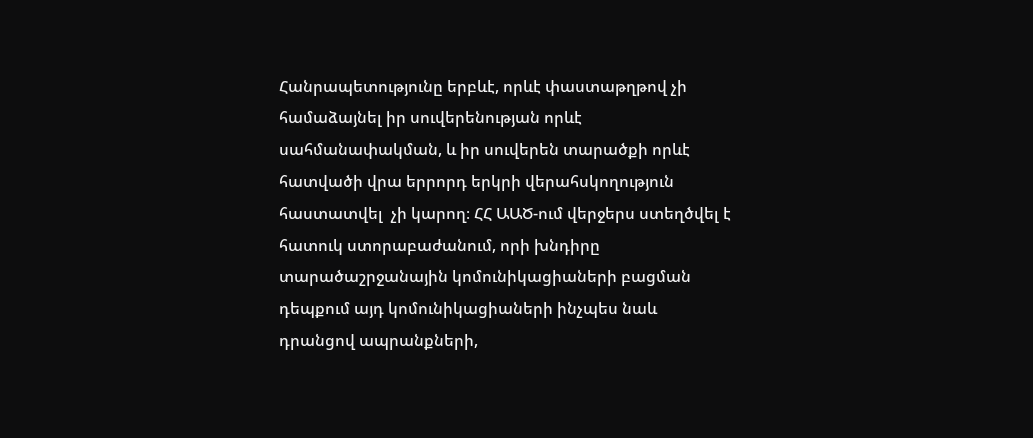Հանրապետությունը երբևէ, որևէ փաստաթղթով չի համաձայնել իր սուվերենության որևէ սահմանափակման, և իր սուվերեն տարածքի որևէ հատվածի վրա երրորդ երկրի վերահսկողություն հաստատվել  չի կարող։ ՀՀ ԱԱԾ-ում վերջերս ստեղծվել է հատուկ ստորաբաժանում, որի խնդիրը տարածաշրջանային կոմունիկացիաների բացման դեպքում այդ կոմունիկացիաների ինչպես նաև դրանցով ապրանքների,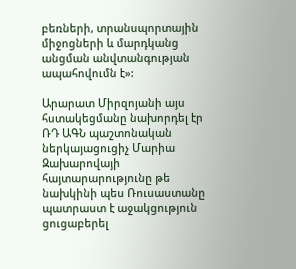բեռների, տրանսպորտային միջոցների և մարդկանց անցման անվտանգության ապահովումն է»:

Արարատ Միրզոյանի այս հստակեցմանը նախորդել էր ՌԴ ԱԳՆ պաշտոնական ներկայացուցիչ Մարիա Զախարովայի հայտարարությունը թե նախկինի պես Ռուսաստանը պատրաստ է աջակցություն ցուցաբերել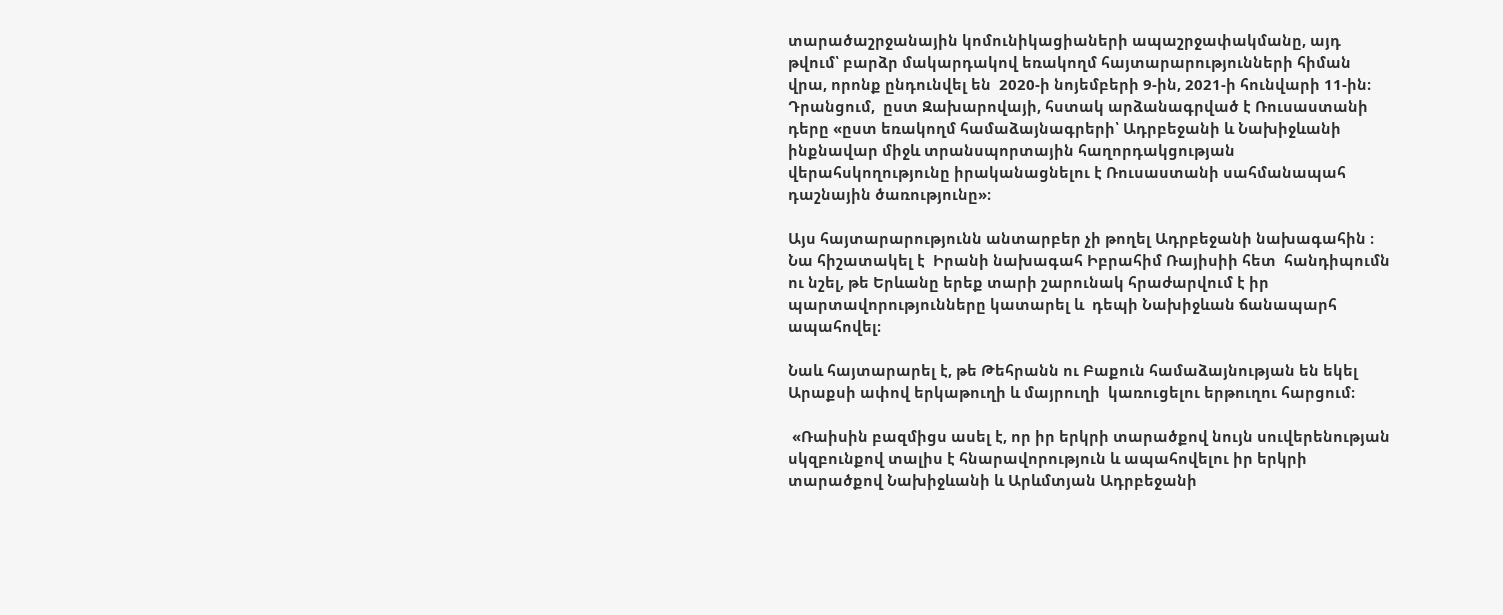տարածաշրջանային կոմունիկացիաների ապաշրջափակմանը, այդ թվում՝ բարձր մակարդակով եռակողմ հայտարարությունների հիման վրա, որոնք ընդունվել են  2020-ի նոյեմբերի 9-ին, 2021-ի հունվարի 11-ին։ Դրանցում,  ըստ Զախարովայի, հստակ արձանագրված է Ռուսաստանի դերը «ըստ եռակողմ համաձայնագրերի՝ Ադրբեջանի և Նախիջևանի ինքնավար միջև տրանսպորտային հաղորդակցության վերահսկողությունը իրականացնելու է Ռուսաստանի սահմանապահ դաշնային ծառությունը»։

Այս հայտարարությունն անտարբեր չի թողել Ադրբեջանի նախագահին ։ Նա հիշատակել է  Իրանի նախագահ Իբրահիմ Ռայիսիի հետ  հանդիպումն ու նշել, թե Երևանը երեք տարի շարունակ հրաժարվում է իր պարտավորությունները կատարել և  դեպի Նախիջևան ճանապարհ ապահովել։

Նաև հայտարարել է, թե Թեհրանն ու Բաքուն համաձայնության են եկել Արաքսի ափով երկաթուղի և մայրուղի  կառուցելու երթուղու հարցում։

 «Ռաիսին բազմիցս ասել է, որ իր երկրի տարածքով նույն սուվերենության սկզբունքով տալիս է հնարավորություն և ապահովելու իր երկրի  տարածքով Նախիջևանի և Արևմտյան Ադրբեջանի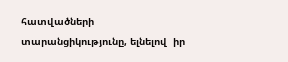հատվածների տարանցիկությունը, ելնելով  իր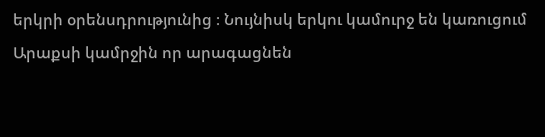երկրի օրենսդրությունից ։ Նույնիսկ երկու կամուրջ են կառուցում Արաքսի կամրջին որ արագացնեն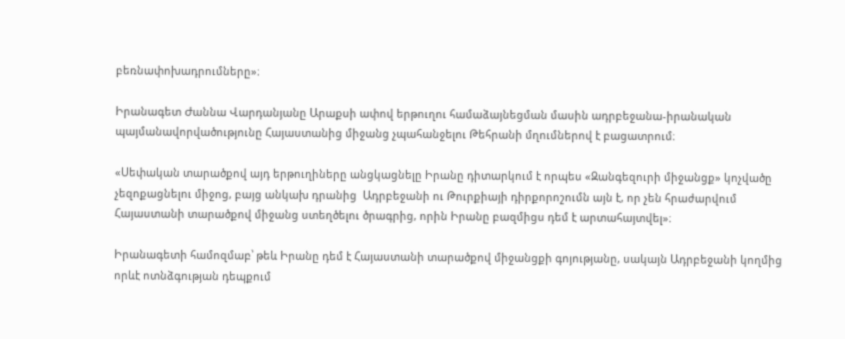բեռնափոխադրումները»։

Իրանագետ Ժաննա Վարդանյանը Արաքսի ափով երթուղու համաձայնեցման մասին ադրբեջանա-իրանական պայմանավորվածությունը Հայաստանից միջանց չպահանջելու Թեհրանի մղումներով է բացատրում։

«Սեփական տարածքով այդ երթուղիները անցկացնելը Իրանը դիտարկում է որպես «Զանգեզուրի միջանցք» կոչվածը չեզոքացնելու միջոց, բայց անկախ դրանից  Ադրբեջանի ու Թուրքիայի դիրքորոշումն այն է, որ չեն հրաժարվում Հայաստանի տարածքով միջանց ստեղծելու ծրագրից, որին Իրանը բազմիցս դեմ է արտահայտվել»։

Իրանագետի համոզմաբ՝ թեև Իրանը դեմ է Հայաստանի տարածքով միջանցքի գոյությանը, սակայն Ադրբեջանի կողմից որևէ ոտնձգության դեպքում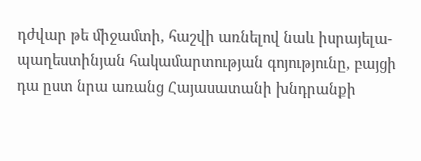դժվար թե միջամտի, հաշվի առնելով նաև իսրայելա-պաղեստինյան հակամարտության գոյությունը, բայցի դա ըստ նրա առանց Հայասատանի խնդրանքի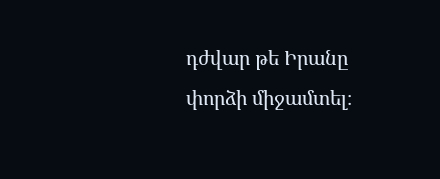դժվար թե Իրանը փորձի միջամտել։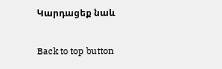Կարդացեք նաև

Back to top button